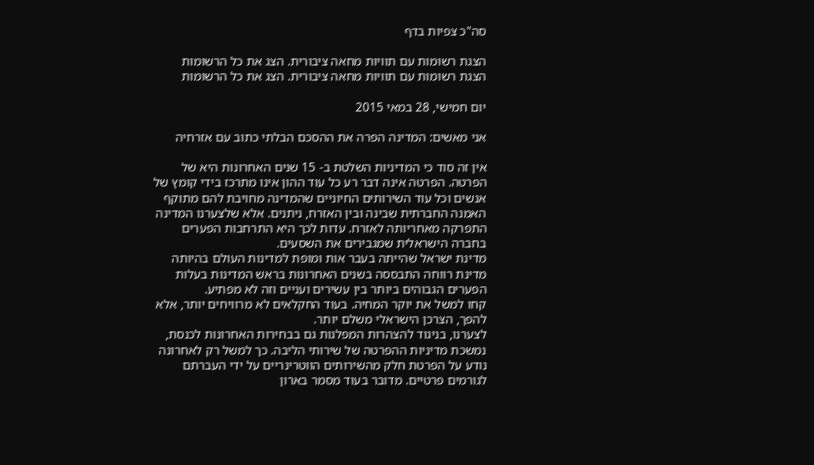סה"כ צפיות בדף

הצגת רשומות עם תוויות מחאה ציבורית. הצג את כל הרשומות
הצגת רשומות עם תוויות מחאה ציבורית. הצג את כל הרשומות

יום חמישי, 28 במאי 2015

אני מאשים: המדינה הפרה את ההסכם הבלתי כתוב עם אזרחיה

אין זה סוד כי המדיניות השלטת ב- 15 שנים האחרונות היא של הפרטה. הפרטה אינה דבר רע כל עוד ההון אינו מתרכז בידי קומץ של אנשים וכל עוד השירותים החיוניים שהמדינה מחויבת להם מתוקף האמנה החברתית שבינה ובין האזרח, ניתנים. אלא שלצערנו המדינה התפרקה מאחריותה לאזרח. עדות לכך היא התרחבות הפערים בחברה הישראלית שמגבירים את השסעים.
מדינת ישראל שהייתה בעבר אות ומופת למדינות העולם בהיותה מדינת רווחה התבססה בשנים האחרונות בראש המדינות בעלות הפערים הגבוהים ביותר בין עשירים ועניים וזה לא מפתיע.
קחו למשל את יוקר המחיה. בעוד החקלאים לא מרוויחים יותר, אלא להפך, הצרכן הישראלי משלם יותר.
לצערנו, בניגוד להצהרות המפלגות גם בבחירות האחרונות לכנסת, נמשכת מדיניות ההפרטה של שירותי הליבה. כך למשל רק לאחרונה נודע על הפרטת חלק מהשירותים הווטרינריים על ידי העברתם לגורמים פרטיים. מדובר בעוד מסמר בארון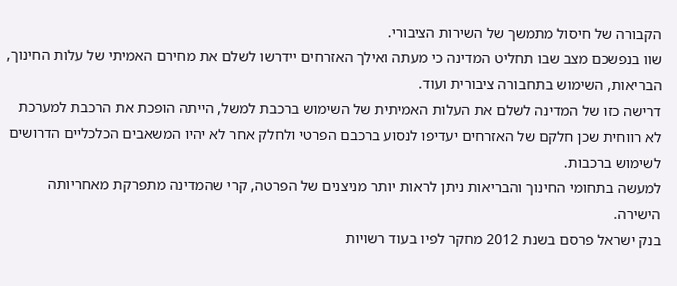הקבורה של חיסול מתמשך של השירות הציבורי.
שוו בנפשכם מצב שבו תחליט המדינה כי מעתה ואילך האזרחים יידרשו לשלם את מחירם האמיתי של עלות החינוך, הבריאות, השימוש בתחבורה ציבורית ועוד.
דרישה כזו של המדינה לשלם את העלות האמיתית של השימוש ברכבת למשל, הייתה הופכת את הרכבת למערכת לא רווחית שכן חלקם של האזרחים יעדיפו לנסוע ברכבם הפרטי ולחלק אחר לא יהיו המשאבים הכלכליים הדרושים לשימוש ברכבות.
למעשה בתחומי החינוך והבריאות ניתן לראות יותר מניצנים של הפרטה, קרי שהמדינה מתפרקת מאחריותה הישירה.
בנק ישראל פרסם בשנת 2012 מחקר לפיו בעוד רשויות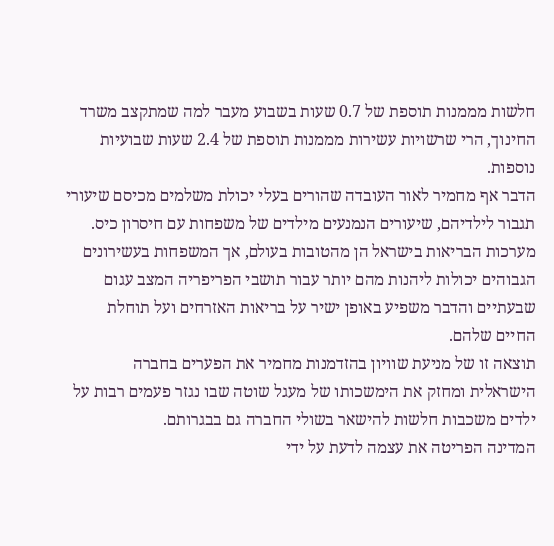חלשות מממנות תוספת של 0.7 שעות בשבוע מעבר למה שמתקצב משרד החינוך, הרי שרשויות עשירות מממנות תוספת של 2.4 שעות שבועיות נוספות.
הדבר אף מחמיר לאור העובדה שהורים בעלי יכולת משלמים מכיסם שיעורי תגבור לילדיהם, שיעורים הנמנעים מילדים של משפחות עם חיסרון כיס.
מערכות הבריאות בישראל הן מהטובות בעולם, אך המשפחות בעשירונים הגבוהים יכולות ליהנות מהם יותר עבור תושבי הפריפריה המצב עגום שבעתיים והדבר משפיע באופן ישיר על בריאות האזרחים ועל תוחלת החיים שלהם.
תוצאה זו של מניעת שוויון בהזדמנות מחמיר את הפערים בחברה הישראלית ומחזק את הימשכותו של מעגל שוטה שבו נגזר פעמים רבות על ילדים משכבות חלשות להישאר בשולי החברה גם בבגרותם.
המדינה הפריטה את עצמה לדעת על ידי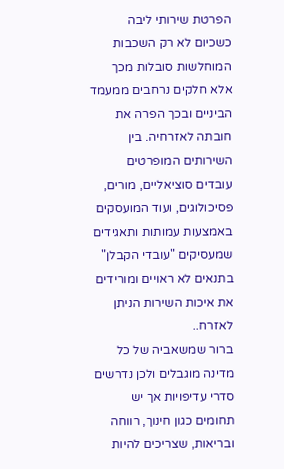הפרטת שירותי ליבה  כשכיום לא רק השכבות המוחלשות סובלות מכך אלא חלקים נרחבים ממעמד הביניים ובכך הפרה את חובתה לאזרחיה. בין השירותים המופרטים עובדים סוציאליים, מורים, פסיכולוגים, ועוד המועסקים באמצעות עמותות ותאגידים שמעסיקים "עובדי הקבלן" בתנאים לא ראויים ומורידים את איכות השירות הניתן לאזרח..
ברור שמשאביה של כל מדינה מוגבלים ולכן נדרשים סדרי עדיפויות אך יש תחומים כגון חינוך, רווחה ובריאות, שצריכים להיות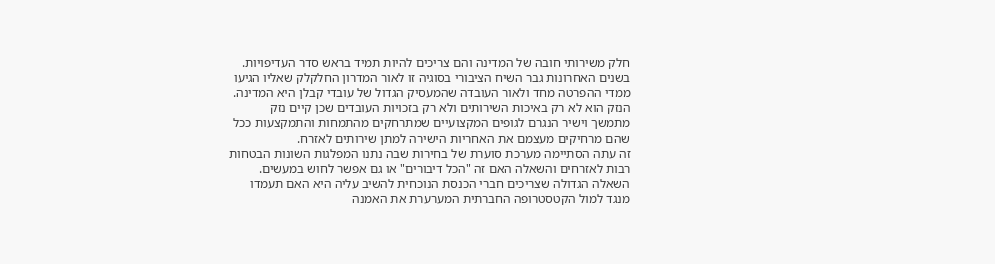חלק משירותי חובה של המדינה והם צריכים להיות תמיד בראש סדר העדיפויות.
בשנים האחרונות גבר השיח הציבורי בסוגיה זו לאור המדרון החלקלק שאליו הגיעו ממדי ההפרטה מחד ולאור העובדה שהמעסיק הגדול של עובדי קבלן היא המדינה.
הנזק הוא לא רק באיכות השירותים ולא רק בזכויות העובדים שכן קיים נזק מתמשך וישיר הנגרם לגופים המקצועיים שמתרחקים מהתמחות והתמקצעות ככל שהם מרחיקים מעצמם את האחריות הישירה למתן שירותים לאזרח.
זה עתה הסתיימה מערכת סוערת של בחירות שבה נתנו המפלגות השונות הבטחות רבות לאזרחים והשאלה האם זה "הכל דיבורים" או גם אפשר לחוש במעשים.
השאלה הגדולה שצריכים חברי הכנסת הנוכחית להשיב עליה היא האם תעמדו מנגד למול הקטסטרופה החברתית המערערת את האמנה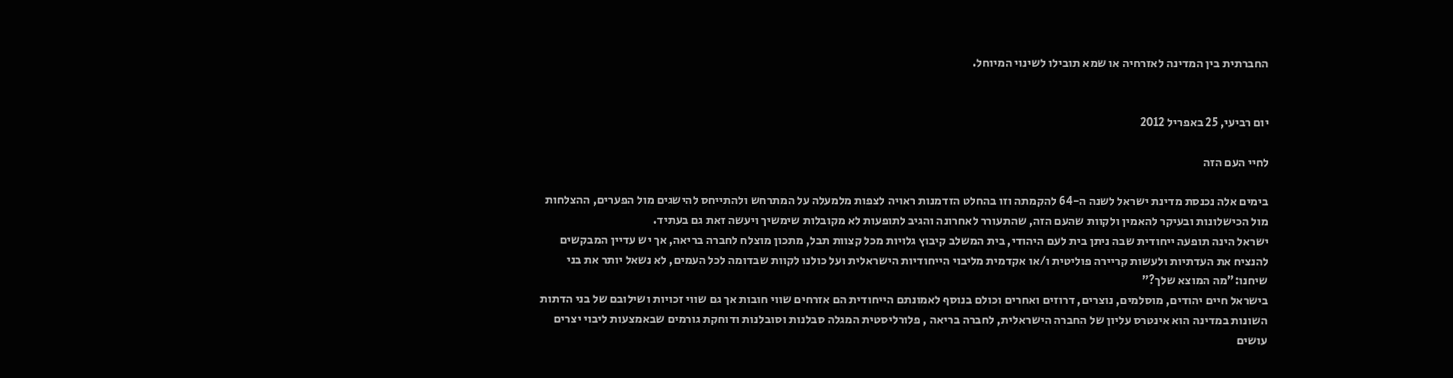החברתית בין המדינה לאזרחיה או שמא תובילו לשינוי המיוחל.


יום רביעי, 25 באפריל 2012

לחיי העם הזה

בימים אלה נכנסת מדינת ישראל לשנה ה-64 להקמתה וזו בהחלט הזדמנות ראויה לצפות מלמעלה על המתרחש ולהתייחס להישגים מול הפערים, ההצלחות מול הכישלונות ובעיקר להאמין ולקוות שהעם הזה, שהתעורר לאחרונה והגיב לתופעות לא מקובלות שימשיך ויעשה זאת גם בעתיד.
ישראל הינה תופעה ייחודית שבה ניתן בית לעם היהודי, בית המשלב קיבוץ גלויות מכל קצוות תבל, מתכון מוצלח לחברה בריאה, אך יש עדיין המבקשים להנציח את העדתיות ולעשות קריירה פוליטית ו/או אקדמית מליבוי הייחודיות הישראלית ועל כולנו לקוות שבדומה לכל העמים, לא נשאל יותר את בני שיחנו:"מה המוצא שלך?"
בישראל חיים יהודים, מוסלמים, נוצרים, דרוזים ואחרים וכולם בנוסף לאמונתם הייחודית הם אזרחים שווי חובות אך גם שווי זכויות ושילובם של בני הדתות השונות במדינה הוא אינטרס עליון של החברה הישראלית, לחברה בריאה , פלורליסטית המגלה סבלנות וסובלנות ודוחקת גורמים שבאמצעות ליבוי יצרים עושים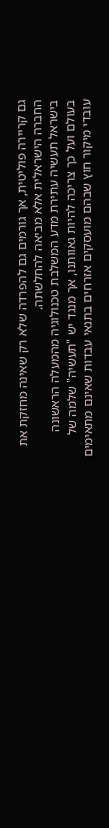גם קריירה פוליטית, אך גורמים גם להפרדה שלא רק שאינה מחזקת את החברה הישראלית אלא מביאה להחלשתה.
בישראל תעשיה עתירת מדע המשלבת טכנולוגיה מהמעלה הראשונה בעולם ועל כך צריכה להיות גאוותנו, אך מנגד יש "תעשיה" שלמה של עובדי מיקור חוץ שבהם מועסקים אזרחים בתנאי עבדות שאינם מתאימים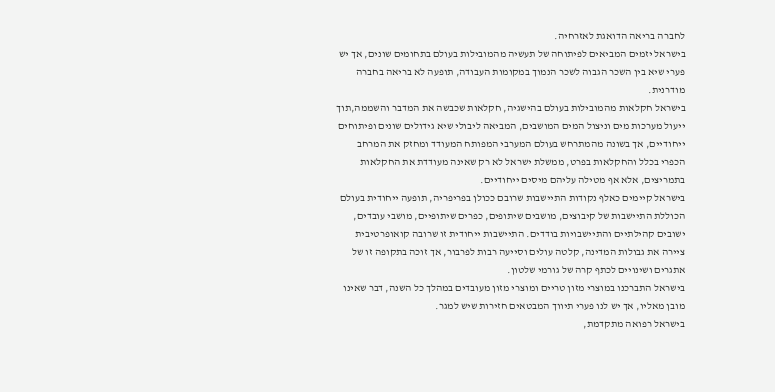לחברה בריאה הדואגת לאזרחיה.
בישראל יזמים המביאים לפיתוחה של תעשיה מהמובילות בעולם בתחומים שונים, אך יש פערי שיא בין השכר הגבוה לשכר הנמוך במקומות העבודה, תופעה לא בריאה בחברה מודרנית.
בישראל חקלאות מהמובילות בעולם בהישגיה, חקלאות שכבשה את המדבר והשממה,תוך ייעול מערכות מים וניצול המים המושבים, המביאה ליבולי שיא גידולים שונים ופיתוחים ייחודיים, אך בשונה מהמתרחש בעולם המערבי המפותח המעודד ומחזק את המרחב הכפרי בכלל והחקלאות בפרט, ממשלת ישראל לא רק שאינה מעודדת את החקלאות בתמריצים, אלא אף מטילה עליהם מיסים ייחודיים.
בישראל קיימים כאלף נקודות התיישבות שרובם ככולן בפריפריה, תופעה ייחודית בעולם הכוללת התיישבות של קיבוצים, מושבים שיתופים, כפרים שיתופיים, מושבי עובדים, ישובים קהילתיים והתיישבויות בודדים. התיישבות ייחודית זו שרובה קואופרטיבית ציירה את גבולות המדינה, קלטה עולים וסייעה רבות לפרבור, אך זוכה בתקופה זו של אתגרים ושינויים לכתף קרה של גורמי שלטון.
בישראל התברכנו במוצרי מזון טריים ומוצרי מזון מעובדים במהלך כל השנה, דבר שאינו מובן מאליו, אך יש לנו פערי תיווך המבטאים חזירות שיש למגר.
בישראל רפואה מתקדמת,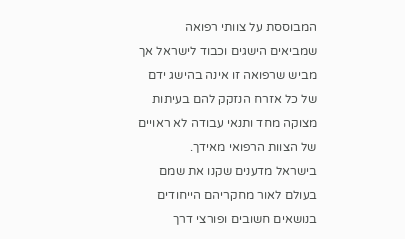המבוססת על צוותי רפואה שמביאים הישגים וכבוד לישראל אך מביש שרפואה זו אינה בהישג ידם של כל אזרח הנזקק להם בעיתות מצוקה מחד ותנאי עבודה לא ראויים של הצוות הרפואי מאידך.
בישראל מדענים שקנו את שמם בעולם לאור מחקריהם הייחודים בנושאים חשובים ופורצי דרך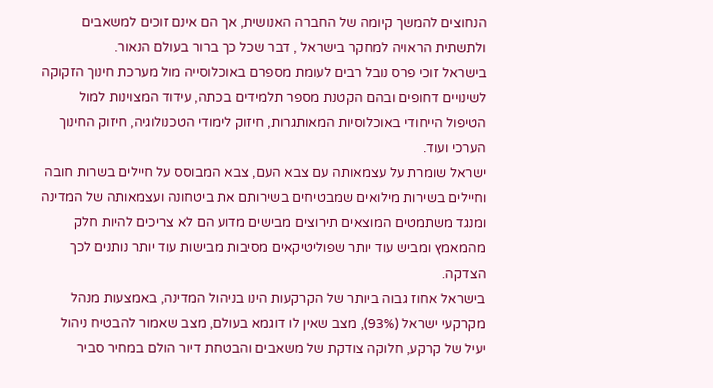הנחוצים להמשך קיומה של החברה האנושית, אך הם אינם זוכים למשאבים ולתשתית הראויה למחקר בישראל , דבר שכל כך ברור בעולם הנאור.
בישראל זוכי פרס נובל רבים לעומת מספרם באוכלוסייה מול מערכת חינוך הזקוקה לשינויים דחופים ובהם הקטנת מספר תלמידים בכתה, עידוד המצוינות למול הטיפול הייחודי באוכלוסיות המאותגרות, חיזוק לימודי הטכנולוגיה, חיזוק החינוך הערכי ועוד.
ישראל שומרת על עצמאותה עם צבא העם, צבא המבוסס על חיילים בשרות חובה וחיילים בשירות מילואים שמבטיחים בשירותם את ביטחונה ועצמאותה של המדינה ומנגד משתמטים המוצאים תירוצים מבישים מדוע הם לא צריכים להיות חלק מהמאמץ ומביש עוד יותר שפוליטיקאים מסיבות מבישות עוד יותר נותנים לכך הצדקה.
בישראל אחוז גבוה ביותר של הקרקעות הינו בניהול המדינה, באמצעות מנהל מקרקעי ישראל (93%), מצב שאין לו דוגמא בעולם, מצב שאמור להבטיח ניהול יעיל של קרקע, חלוקה צודקת של משאבים והבטחת דיור הולם במחיר סביר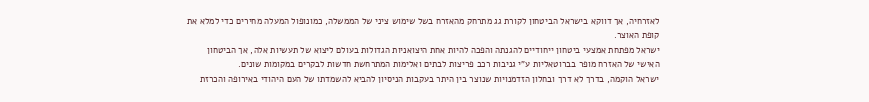לאזרחיה, אך דווקא בישראל הביטחון לקורת גג מתרחק מהאזרח בשל שימוש ציני של הממשלה, כמונופול המעלה מחירים כדי למלא את קופת האוצר.
ישראל מפתחת אמצעי ביטחון ייחודיים להגנתה והפכה להיות אחת היצואניות הגדולות בעולם ליצוא של תעשיות אלה, אך הביטחון האישי של האזרח מופר בברוטאליות ע"י גניבות רכב פריצות לבתים ואלימות המתרחשת חדשות לבקרים במקומות שונים.
ישראל הוקמה, בדרך לא דרך ובחלון הזדמנויות שנוצר בין היתר בעקבות הניסיון להביא להשמדתו של העם היהודי באירופה והכרזת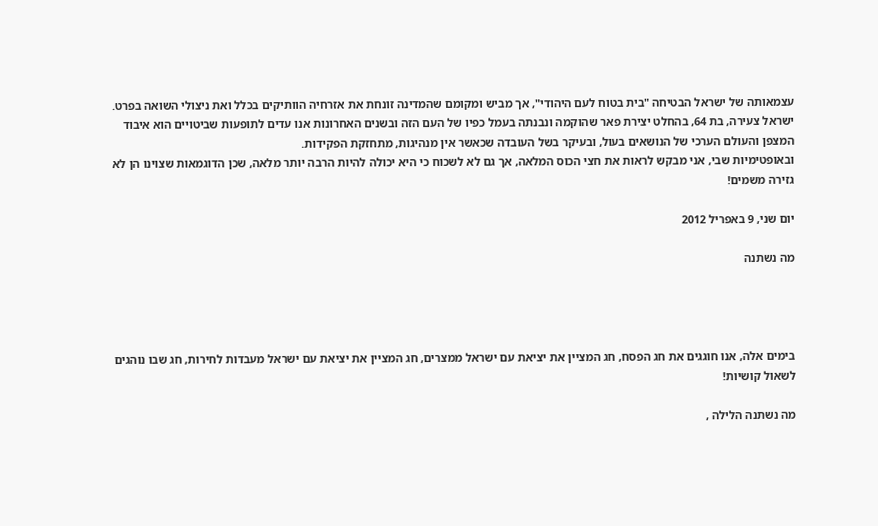עצמאותה של ישראל הבטיחה "בית בטוח לעם היהודי", אך מביש ומקומם שהמדינה זונחת את אזרחיה הוותיקים בכלל ואת ניצולי השואה בפרט.
ישראל צעירה, בת 64, בהחלט יצירת פאר שהוקמה ונבנתה בעמל כפיו של העם הזה ובשנים האחרונות אנו עדים לתופעות שביטויים הוא איבוד המצפן והעולם הערכי של הנושאים בעול, ובעיקר בשל העובדה שכאשר אין מנהיגות, מתחזקת הפקידות.
ובאופטימיות שבי, אני מבקש לראות את חצי הכוס המלאה, אך גם לא לשכוח כי היא יכולה להיות הרבה יותר מלאה, שכן הדוגמאות שצוינו הן לא גזירה משמים!

יום שני, 9 באפריל 2012

מה נשתנה




בימים אלה, אנו חוגגים את חג הפסח, חג המציין את יציאת עם ישראל ממצרים, חג המציין את יציאת עם ישראל מעבדות לחירות, חג שבו נוהגים לשאול קושיות!

מה נשתנה הלילה ,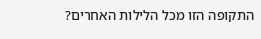התקופה הזו מכל הלילות האחרים?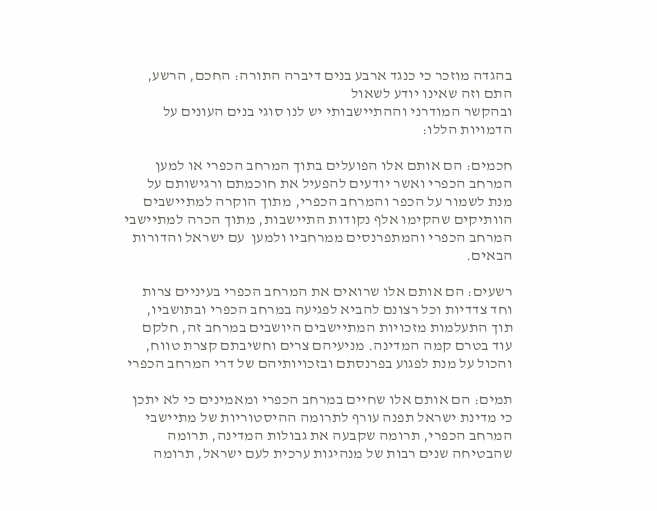בהגדה מוזכר כי כנגד ארבע בנים דיברה התורה: החכם, הרשע, התם וזה שאינו יודע לשאול
ובהקשר המודרני וההתיישבותי יש לנו סוגי בנים העונים על הדמויות הללו:

חכמים: הם אותם אלו הפועלים בתוך המרחב הכפרי או למען המרחב הכפרי ואשר יודעים להפעיל את חוכמתם ורגישותם על מנת לשמור על הכפר והמרחב הכפרי, מתוך הוקרה למתיישבים הוותיקים שהקימו אלף נקודות התיישבות, מתוך הכרה למתיישבי המרחב הכפרי והמתפרנסים ממרחביו ולמען  עם ישראל והדורות הבאים.

רשעים: הם אותם אלו שרואים את המרחב הכפרי בעיניים צרות וחד צדדיות וכל רצונם להביא לפגיעה במרחב הכפרי ובתושביו, תוך התעלמות מזכויות המתיישבים היושבים במרחב זה, חלקם עוד בטרם קמה המדינה. מניעיהם צרים וחשיבתם קצרת טווח, והכול על מנת לפגוע בפרנסתם ובזכויותיהם של דרי המרחב הכפרי

תמים: הם אותם אלו שחיים במרחב הכפרי ומאמינים כי לא יתכן כי מדינת ישראל תפנה עורף לתרומה ההיסטוריות של מתיישבי המרחב הכפרי, תרומה שקבעה את גבולות המדינה, תרומה שהבטיחה שנים רבות של מנהיגות ערכית לעם ישראל, תרומה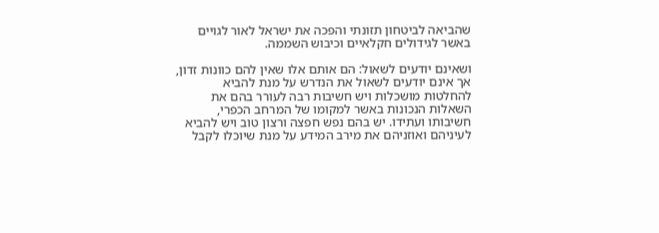שהביאה לביטחון תזונתי והפכה את ישראל לאור לגויים באשר לגידולים חקלאיים וכיבוש השממה.

ושאינם יודעים לשאול: הם אותם אלו שאין להם כוונות זדון, אך אינם יודעים לשאול את הנדרש על מנת להביא להחלטות מושכלות ויש חשיבות רבה לעורר בהם את השאלות הנכונות באשר למקומו של המרחב הכפרי, חשיבותו ועתידו. יש בהם נפש חפצה ורצון טוב ויש להביא לעיניהם ואוזניהם את מירב המידע על מנת שיוכלו לקבל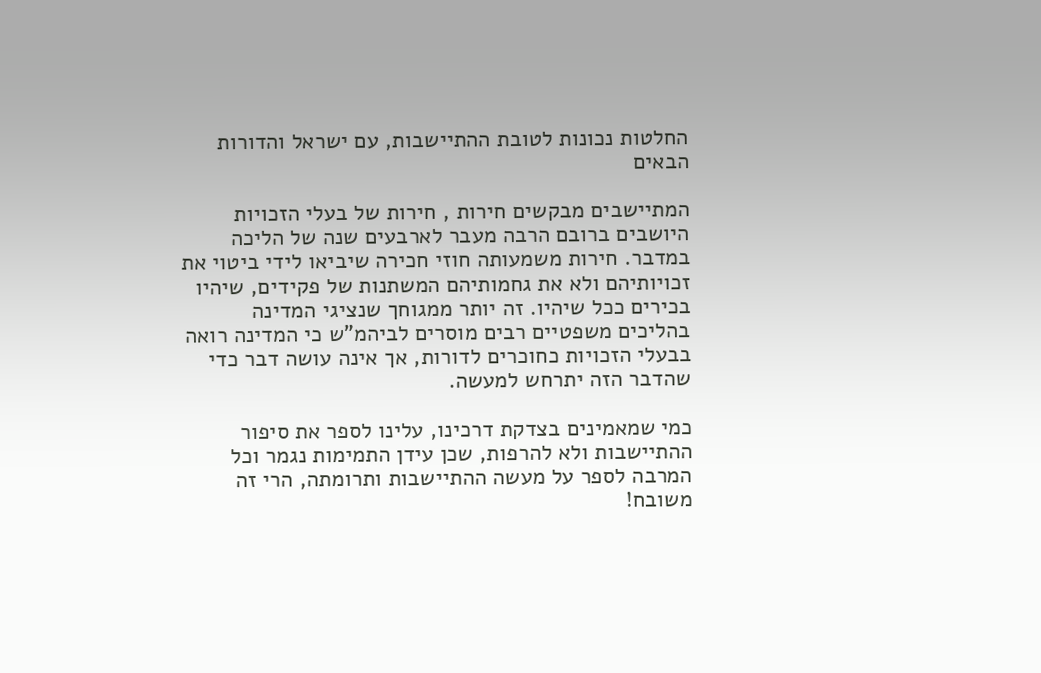החלטות נכונות לטובת ההתיישבות, עם ישראל והדורות הבאים

המתיישבים מבקשים חירות , חירות של בעלי הזכויות היושבים ברובם הרבה מעבר לארבעים שנה של הליכה במדבר. חירות משמעותה חוזי חכירה שיביאו לידי ביטוי את זכויותיהם ולא את גחמותיהם המשתנות של פקידים, שיהיו בכירים ככל שיהיו. זה יותר ממגוחך שנציגי המדינה בהליכים משפטיים רבים מוסרים לביהמ"ש כי המדינה רואה בבעלי הזכויות כחוכרים לדורות, אך אינה עושה דבר כדי שהדבר הזה יתרחש למעשה.

כמי שמאמינים בצדקת דרכינו, עלינו לספר את סיפור ההתיישבות ולא להרפות, שכן עידן התמימות נגמר וכל המרבה לספר על מעשה ההתיישבות ותרומתה, הרי זה משובח!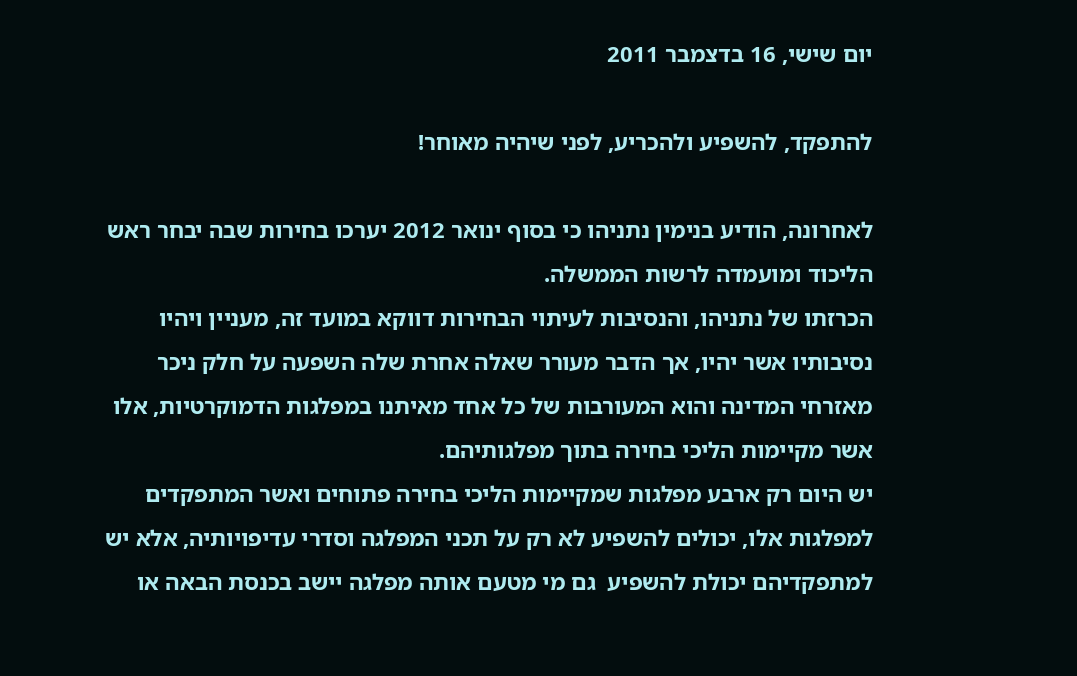יום שישי, 16 בדצמבר 2011

להתפקד, להשפיע ולהכריע, לפני שיהיה מאוחר!

לאחרונה, הודיע בנימין נתניהו כי בסוף ינואר 2012 יערכו בחירות שבה יבחר ראש הליכוד ומועמדה לרשות הממשלה.
הכרזתו של נתניהו, והנסיבות לעיתוי הבחירות דווקא במועד זה, מעניין ויהיו נסיבותיו אשר יהיו, אך הדבר מעורר שאלה אחרת שלה השפעה על חלק ניכר מאזרחי המדינה והוא המעורבות של כל אחד מאיתנו במפלגות הדמוקרטיות, אלו אשר מקיימות הליכי בחירה בתוך מפלגותיהם.
יש היום רק ארבע מפלגות שמקיימות הליכי בחירה פתוחים ואשר המתפקדים למפלגות אלו, יכולים להשפיע לא רק על תכני המפלגה וסדרי עדיפויותיה, אלא יש למתפקדיהם יכולת להשפיע  גם מי מטעם אותה מפלגה יישב בכנסת הבאה או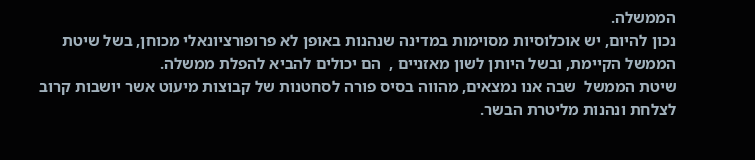הממשלה.
נכון להיום, יש אוכלוסיות מסוימות במדינה שנהנות באופן לא פרופורציונאלי מכוחן, בשל שיטת הממשל הקיימת, ובשל היותן לשון מאזניים ,  הם יכולים להביא להפלת ממשלה.
שיטת הממשל  שבה אנו נמצאים, מהווה בסיס פורה לסחטנות של קבוצות מיעוט אשר יושבות קרוב לצלחת ונהנות מליטרת הבשר.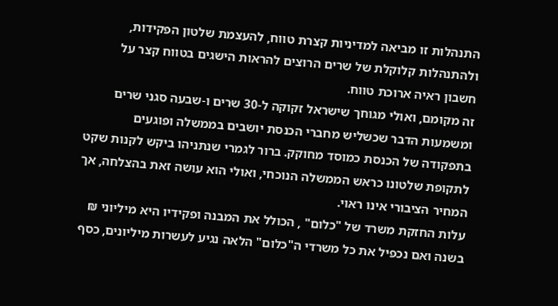התנהלות זו מביאה למדיניות קצרת טווח, להעצמת שלטון הפקידות,  ולהתנהלות קלוקלת של שרים הרוצים להראות הישגים בטווח קצר על חשבון ראיה ארוכת טווח.
זה מקומם, ואולי מגוחך שישראל זקוקה ל-30 שרים ו-שבעה סגני שרים ומשמעות הדבר שכשליש מחברי הכנסת יושבים בממשלה ופוגעים בתפקודה של הכנסת כמוסד מחוקק. ברור לגמרי שנתניהו ביקש לקנות שקט לתקופת שלטונו כראש הממשלה הנוכחי, ואולי הוא עושה זאת בהצלחה, אך המחיר הציבורי אינו ראוי.
עלות החזקת משרד של "כלום" , הכולל את המבנה ופקידיו היא מיליוני ₪ בשנה ואם נכפיל את כל משרדי ה"כלום" הלאה נגיע לעשרות מיליונים, כסף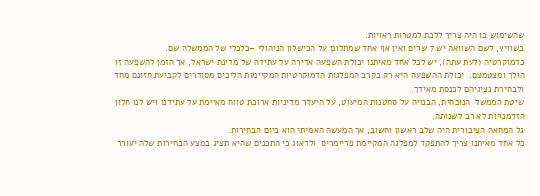שהשימוש בו היה צריך ללכת למטרות ראויות.
בשוויץ, לשם השוואה יש 7 שרים ואין אף אחד שמתלונן על הכישלון הניהולי –כלכלי של הממשלה שם.
כדמוקרטיה (לעת עתה), יש לכל אחד מאיתנו יכולת השפעה אדירה על עתידה של מדינת ישראל, אך הזמן להשפעה זו הולך ומצטמצם.  יכולת ההשפעה היא רק בקרב המפלגות הדמוקרטיות המקיימות הליכים מסודרים לקביעת חזונם מחד ולבחירת נציגיהם לכנסת מאידך.
שיטת הממשל  הנוכחית, הבנויה על סחטנות המיעוט, על היעדר מדיניות ארוכת טווח מאיימת על עתידנו ויש לנו חלון הזדמנויות לא רב לשנותה.
גל המחאה הציבורית היה שלב ראשון וחשוב, אך המעשה האמיתי הוא ביום הבחירות.
כל אחד מאיתנו צריך להתפקד למפלגה המקיימת פריימריס  ולדאוג כי התכנים שהיא תציג במצע הבחירות שלה יעורר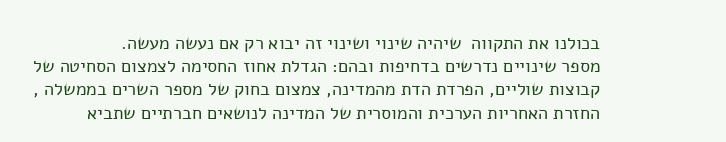בכולנו את התקווה  שיהיה שינוי ושינוי זה יבוא רק אם נעשה מעשה.
מספר שינויים נדרשים בדחיפות ובהם: הגדלת אחוז החסימה לצמצום הסחיטה של קבוצות שוליים, הפרדת הדת מהמדינה, צמצום בחוק של מספר השרים בממשלה , החזרת האחריות הערכית והמוסרית של המדינה לנושאים חברתיים שתביא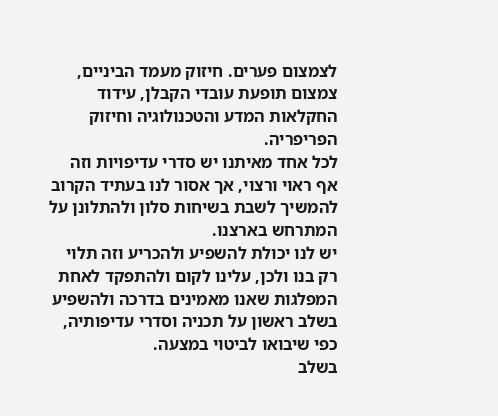לצמצום פערים. חיזוק מעמד הביניים, צמצום תופעת עובדי הקבלן, עידוד החקלאות המדע והטכנולוגיה וחיזוק הפריפריה.
לכל אחד מאיתנו יש סדרי עדיפויות וזה אף ראוי ורצוי, אך אסור לנו בעתיד הקרוב להמשיך לשבת בשיחות סלון ולהתלונן על המתרחש בארצנו.
יש לנו יכולת להשפיע ולהכריע וזה תלוי רק בנו ולכן, עלינו לקום ולהתפקד לאחת המפלגות שאנו מאמינים בדרכה ולהשפיע בשלב ראשון על תכניה וסדרי עדיפותיה, כפי שיבואו לביטוי במצעה.
בשלב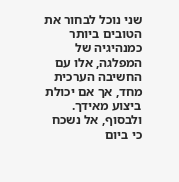שני נוכל לבחור את הטובים ביותר כמנהיגיה של המפלגה, אלו עם החשיבה הערכית  מחד, אך אם יכולת ביצוע מאידך.
ולבסוף, אל נשכח כי ביום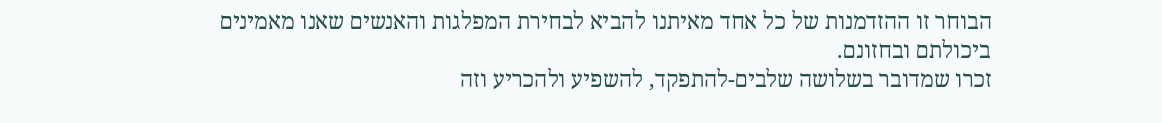הבוחר זו ההזדמנות של כל אחד מאיתנו להביא לבחירת המפלגות והאנשים שאנו מאמינים ביכולתם ובחזונם.
זכרו שמדובר בשלושה שלבים-להתפקד, להשפיע ולהכריע וזה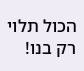הכול תלוי רק בנו!